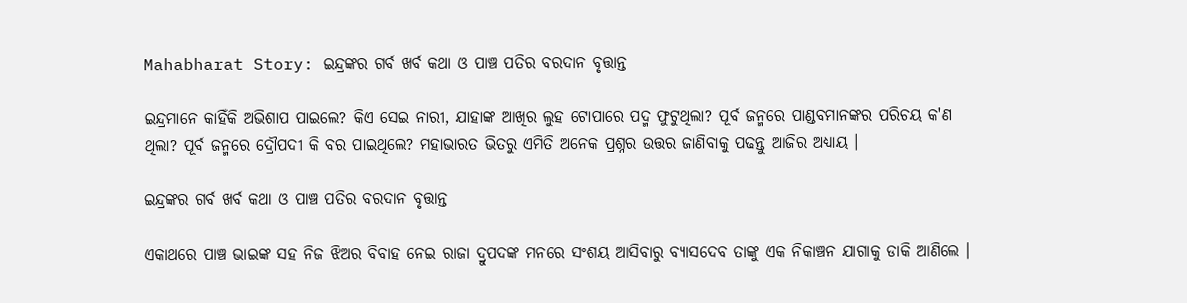Mahabharat Story: ଇନ୍ଦ୍ରଙ୍କର ଗର୍ବ ଖର୍ବ କଥା ଓ ପାଞ୍ଚ ପତିର ବରଦାନ ବୃତ୍ତାନ୍ତ

ଇନ୍ଦ୍ରମାନେ କାହିଁକି ଅଭିଶାପ ପାଇଲେ? କିଏ ସେଇ ନାରୀ, ଯାହାଙ୍କ ଆଖିର ଲୁହ ଟୋପାରେ ପଦ୍ମ ଫୁଟୁଥିଲା? ପୂର୍ବ ଜନ୍ମରେ ପାଣ୍ଡବମାନଙ୍କର ପରିଚୟ କ'ଣ ଥିଲା? ପୂର୍ବ ଜନ୍ମରେ ଦ୍ରୌପଦୀ କି ବର ପାଇଥିଲେ? ମହାଭାରତ ଭିତରୁ ଏମିତି ଅନେକ ପ୍ରଶ୍ନର ଉତ୍ତର ଜାଣିବାକୁ ପଢନ୍ତୁ ଆଜିର ଅଧ୍ୟାୟ ।

ଇନ୍ଦ୍ରଙ୍କର ଗର୍ବ ଖର୍ବ କଥା ଓ ପାଞ୍ଚ ପତିର ବରଦାନ ବୃତ୍ତାନ୍ତ

ଏକାଥରେ ପାଞ୍ଚ ଭାଇଙ୍କ ସହ ନିଜ ଝିଅର ବିବାହ ନେଇ ରାଜା ଦ୍ରୁପଦଙ୍କ ମନରେ ସଂଶୟ ଆସିବାରୁ ବ୍ୟାସଦେବ ତାଙ୍କୁ ଏକ ନିକାଞ୍ଚନ ଯାଗାକୁ ଡାକି ଆଣିଲେ ।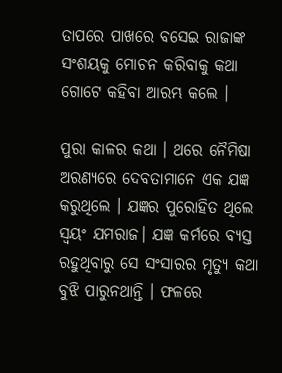ତାପରେ ପାଖରେ ବସେଇ ରାଜାଙ୍କ ସଂଶୟକୁ ମୋଚନ କରିବାକୁ କଥା ଗୋଟେ କହିବା ଆରମ୍ଭ କଲେ ।

ପୁରା କାଳର କଥା । ଥରେ ନୈମିଷା ଅରଣ୍ୟରେ ଦେବତାମାନେ ଏକ ଯଜ୍ଞ କରୁଥିଲେ । ଯଜ୍ଞର ପୁରୋହିତ ଥିଲେ ସ୍ୱୟଂ ଯମରାଜ। ଯଜ୍ଞ କର୍ମରେ ବ୍ୟସ୍ତ ରହୁଥିବାରୁ ସେ ସଂସାରର ମୃତ୍ୟୁ କଥା ବୁଝି ପାରୁନଥାନ୍ତି । ଫଳରେ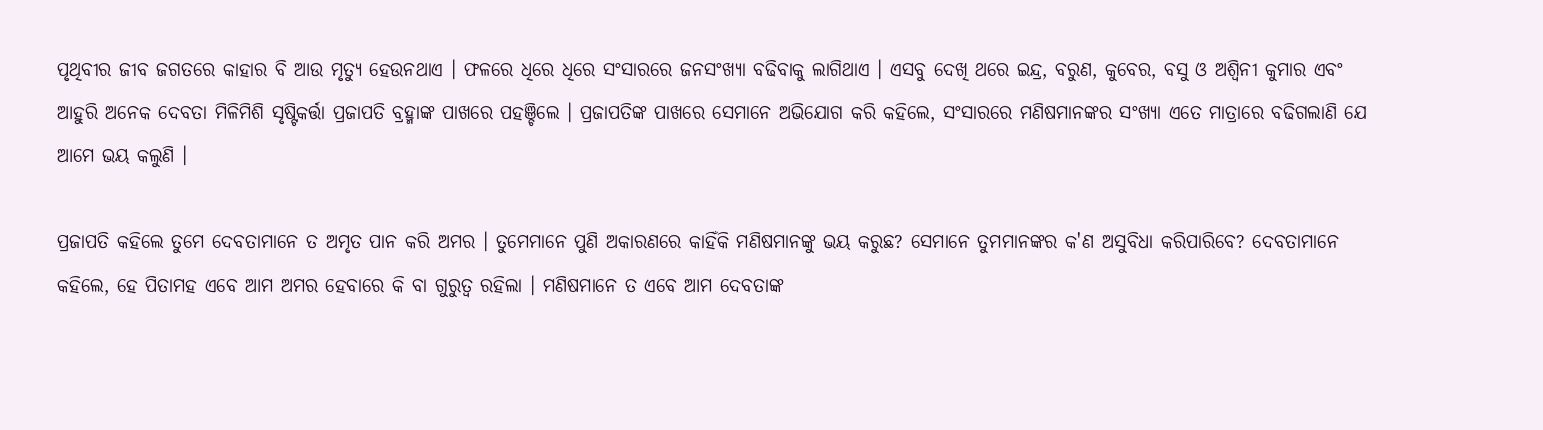ପୃଥିବୀର ଜୀବ ଜଗତରେ କାହାର ବି ଆଉ ମୃତ୍ୟୁ ହେଉନଥାଏ । ଫଳରେ ଧିରେ ଧିରେ ସଂସାରରେ ଜନସଂଖ୍ୟା ବଢିବାକୁ ଲାଗିଥାଏ । ଏସବୁ ଦେଖି ଥରେ ଇନ୍ଦ୍ର, ବରୁଣ, କୁବେର, ବସୁ ଓ ଅଶ୍ୱିନୀ କୁମାର ଏବଂ ଆହୁରି ଅନେକ ଦେବତା ମିଳିମିଶି ସୃଷ୍ଟିକର୍ତ୍ତା ପ୍ରଜାପତି ବ୍ରହ୍ମାଙ୍କ ପାଖରେ ପହଞ୍ଚିଲେ । ପ୍ରଜାପତିଙ୍କ ପାଖରେ ସେମାନେ ଅଭିଯୋଗ କରି କହିଲେ, ସଂସାରରେ ମଣିଷମାନଙ୍କର ସଂଖ୍ୟା ଏତେ ମାତ୍ରାରେ ବଢିଗଲାଣି ଯେ ଆମେ ଭୟ କଲୁଣି ।

ପ୍ରଜାପତି କହିଲେ ତୁମେ ଦେବତାମାନେ ତ ଅମୃତ ପାନ କରି ଅମର । ତୁମେମାନେ ପୁଣି ଅକାରଣରେ କାହିଁକି ମଣିଷମାନଙ୍କୁ ଭୟ କରୁଛ? ସେମାନେ ତୁମମାନଙ୍କର କ'ଣ ଅସୁବିଧା କରିପାରିବେ? ଦେବତାମାନେ କହିଲେ, ହେ ପିତାମହ ଏବେ ଆମ ଅମର ହେବାରେ କି ବା ଗୁରୁତ୍ୱ ରହିଲା । ମଣିଷମାନେ ତ ଏବେ ଆମ ଦେବତାଙ୍କ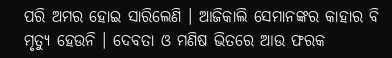ପରି ଅମର ହୋଇ ସାରିଲେଣି । ଆଜିକାଲି ସେମାନଙ୍କର କାହାର ବି ମୃତ୍ୟୁ ହେଉନି । ଦେବତା ଓ ମଣିଷ ଭିତରେ ଆଉ ଫରକ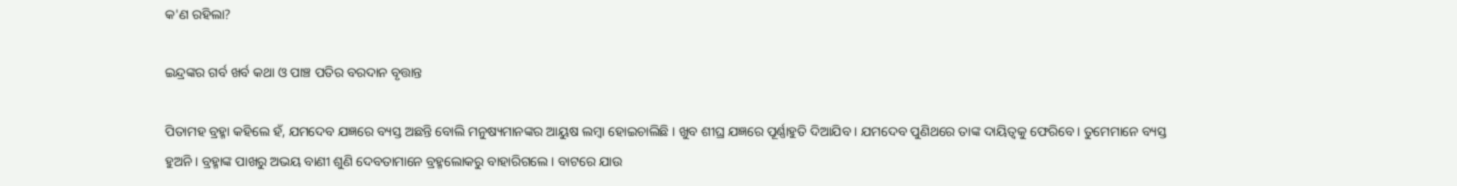କ'ଣ ରହିଲା?

ଇନ୍ଦ୍ରଙ୍କର ଗର୍ବ ଖର୍ବ କଥା ଓ ପାଞ୍ଚ ପତିର ବରଦାନ ବୃତ୍ତାନ୍ତ

ପିତାମହ ବ୍ରହ୍ମା କହିଲେ ହଁ, ଯମଦେବ ଯଜ୍ଞରେ ବ୍ୟସ୍ତ ଅଛନ୍ତି ବୋଲି ମନୁଷ୍ୟମାନଙ୍କର ଆୟୁଷ ଲମ୍ବା ହୋଇଚାଲିଛି । ଖୁବ ଶୀଘ୍ର ଯଜ୍ଞରେ ପୂର୍ଣ୍ଣାହୁତି ଦିଆଯିବ । ଯମଦେବ ପୁଣିଥରେ ତାଙ୍କ ଦାୟିତ୍ୱକୁ ଫେରିବେ। ତୁମେମାନେ ବ୍ୟସ୍ତ ହୁଅନି । ବ୍ରହ୍ମାଙ୍କ ପାଖରୁ ଅଭୟ ବାଣୀ ଶୁଣି ଦେବତାମାନେ ବ୍ରହ୍ମଲୋକରୁ ବାହାରିଗଲେ । ବାଟରେ ଯାଉ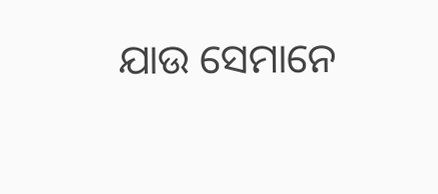ଯାଉ ସେମାନେ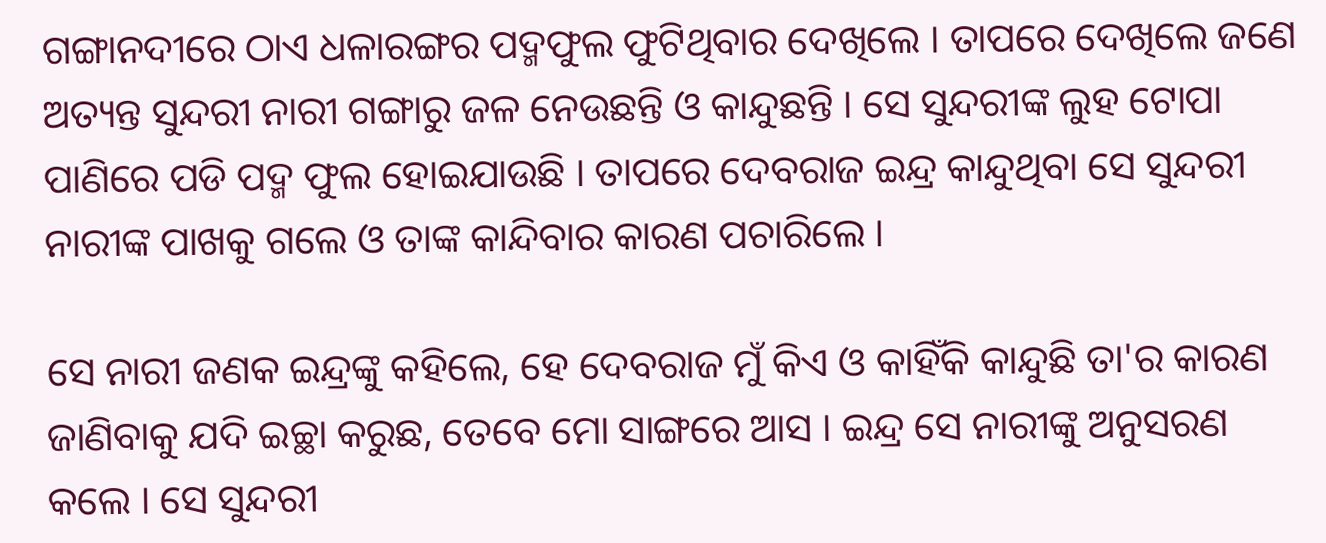ଗଙ୍ଗାନଦୀରେ ଠାଏ ଧଳାରଙ୍ଗର ପଦ୍ମଫୁଲ ଫୁଟିଥିବାର ଦେଖିଲେ । ତାପରେ ଦେଖିଲେ ଜଣେ ଅତ୍ୟନ୍ତ ସୁନ୍ଦରୀ ନାରୀ ଗଙ୍ଗାରୁ ଜଳ ନେଉଛନ୍ତି ଓ କାନ୍ଦୁଛନ୍ତି । ସେ ସୁନ୍ଦରୀଙ୍କ ଲୁହ ଟୋପା ପାଣିରେ ପଡି ପଦ୍ମ ଫୁଲ ହୋଇଯାଉଛି । ତାପରେ ଦେବରାଜ ଇନ୍ଦ୍ର କାନ୍ଦୁଥିବା ସେ ସୁନ୍ଦରୀ ନାରୀଙ୍କ ପାଖକୁ ଗଲେ ଓ ତାଙ୍କ କାନ୍ଦିବାର କାରଣ ପଚାରିଲେ ।

ସେ ନାରୀ ଜଣକ ଇନ୍ଦ୍ରଙ୍କୁ କହିଲେ, ହେ ଦେବରାଜ ମୁଁ କିଏ ଓ କାହିଁକି କାନ୍ଦୁଛି ତା'ର କାରଣ ଜାଣିବାକୁ ଯଦି ଇଚ୍ଛା କରୁଛ, ତେବେ ମୋ ସାଙ୍ଗରେ ଆସ । ଇନ୍ଦ୍ର ସେ ନାରୀଙ୍କୁ ଅନୁସରଣ କଲେ । ସେ ସୁନ୍ଦରୀ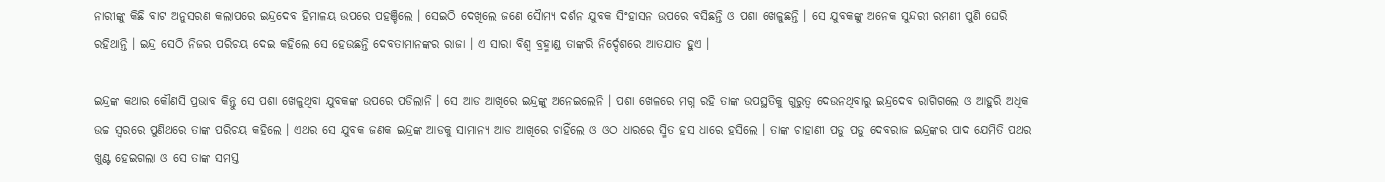ନାରୀଙ୍କୁ କିଛି ବାଟ ଅନୁସରଣ କଲାପରେ ଇନ୍ଦ୍ରଦେବ ହିମାଳୟ ଉପରେ ପହଞ୍ଚିଲେ । ସେଇଠି ଦେଖିଲେ ଜଣେ ସୈାମ୍ୟ ଦର୍ଶନ ଯୁବକ ସିଂହାସନ ଉପରେ ବସିଛନ୍ତି ଓ ପଶା ଖେଳୁଛନ୍ତି । ସେ ଯୁବକଙ୍କୁ ଅନେକ ସୁନ୍ଦରୀ ରମଣୀ ପୁଣି ଘେରି ରହିଥାନ୍ତି । ଇନ୍ଦ୍ର ସେଠି ନିଜର ପରିଚୟ ଦେଇ କହିଲେ ସେ ହେଉଛନ୍ତି ଦେବତାମାନଙ୍କର ରାଜା । ଏ ସାରା ବିଶ୍ୱ ବ୍ରହ୍ମାଣ୍ଡ ତାଙ୍କରି ନିର୍ଦ୍ଦେଶରେ ଆତଯାତ ହୁଏ ।

ଇନ୍ଦ୍ରଙ୍କ କଥାର କୌଣସି ପ୍ରଭାବ କିନ୍ତୁ ସେ ପଶା ଖେଳୁଥିବା ଯୁବକଙ୍କ ଉପରେ ପଡିଲାନି । ସେ ଆଡ ଆଖିରେ ଇନ୍ଦ୍ରଙ୍କୁ ଅନେଇଲେନି । ପଶା ଖେଳରେ ମଗ୍ନ ରହି ତାଙ୍କ ଉପସ୍ଥତିକୁ ଗୁରୁତ୍ୱ ଦେଉନଥିବାରୁ ଇନ୍ଦ୍ରଦେବ ରାଗିଗଲେ ଓ ଆହୁରି ଅଧିକ ଉଚ୍ଚ ସ୍ୱରରେ ପୁଣିଥରେ ତାଙ୍କ ପରିଚୟ କହିଲେ । ଏଥର ସେ ଯୁବକ ଜଣକ ଇନ୍ଦ୍ରଙ୍କ ଆଡକୁ ସାମାନ୍ୟ ଆଡ ଆଖିରେ ଚାହିଁଲେ ଓ ଓଠ ଧାରରେ ସ୍ମିତ ହସ ଧାରେ ହସିଲେ । ତାଙ୍କ ଚାହାଣୀ ପଡୁ ପଡୁ ଦେବରାଜ ଇନ୍ଦ୍ରଙ୍କର ପାଦ ଯେମିତି ପଥର ଖୁଣ୍ଟ ହେଇଗଲା ଓ ସେ ତାଙ୍କ ସମସ୍ତ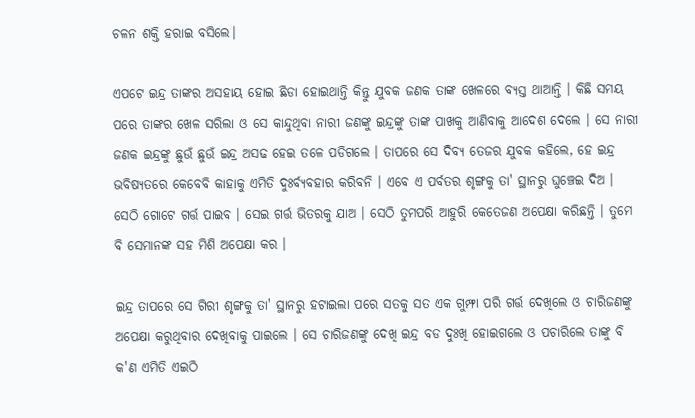ଚଳନ ଶକ୍ତି ହରାଇ ବସିଲେ।

ଏପଟେ ଇନ୍ଦ୍ର ତାଙ୍କର ଅସହାୟ ହୋଇ ଛିଡା ହୋଇଥାନ୍ତି କିନ୍ତୁ ଯୁବକ ଜଣକ ତାଙ୍କ ଖେଳରେ ବ୍ୟସ୍ତ ଥାଆନ୍ତି । କିଛି ସମୟ ପରେ ତାଙ୍କର ଖେଳ ସରିଲା ଓ ସେ କାନ୍ଦୁଥିବା ନାରୀ ଜଣଙ୍କୁ ଇନ୍ଦ୍ରଙ୍କୁ ତାଙ୍କ ପାଖକୁ ଆଣିବାକୁ ଆଦେଶ ଦେଲେ । ସେ ନାରୀ ଜଣକ ଇନ୍ଦ୍ରଙ୍କୁ ଛୁଉଁ ଛୁଉଁ ଇନ୍ଦ୍ର ଅସଢ ହେଇ ତଳେ ପଡିଗଲେ । ତାପରେ ସେ ଦିବ୍ୟ ତେଜର ଯୁବକ କହିଲେ, ହେ ଇନ୍ଦ୍ର ଭବିଷ୍ୟତରେ କେବେବି କାହାକୁ ଏମିତି ଦୁଃର୍ବ୍ୟବହାର କରିବନି । ଏବେ ଏ ପର୍ବତର ଶୃଙ୍ଗକୁ ତା' ସ୍ଥାନରୁ ଘୁଞ୍ଚେଇ ଦିଅ । ସେଠି ଗୋଟେ ଗର୍ତ୍ତ ପାଇବ । ସେଇ ଗର୍ତ୍ତ ଭିତରକୁ ଯାଅ । ସେଠି ତୁମପରି ଆହୁରି କେତେଜଣ ଅପେକ୍ଷା କରିଛନ୍ତି । ତୁମେ ବି ସେମାନଙ୍କ ସହ ମିଶି ଅପେକ୍ଷା କର ।

ଇନ୍ଦ୍ର ତାପରେ ସେ ଗିରୀ ଶୃଙ୍ଗକୁ ତା' ସ୍ଥାନରୁ ହଟାଇଲା ପରେ ସତକୁ ସତ ଏକ ଗୁମ୍ଫା ପରି ଗର୍ତ୍ତ ଦେଖିଲେ ଓ ଚାରିଜଣଙ୍କୁ ଅପେକ୍ଷା କରୁଥିବାର ଦେଖିବାକୁ ପାଇଲେ । ସେ ଚାରିଜଣଙ୍କୁ ଦେଖି ଇନ୍ଦ୍ର ବଡ ଦୁଃଖି ହୋଇଗଲେ ଓ ପଚାରିଲେ ତାଙ୍କୁ ବି କ'ଣ ଏମିତି ଏଇଠି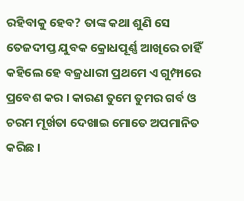ରହିବାକୁ ହେବ? ତାଙ୍କ କଥା ଶୁଣି ସେ ତେଜଦୀପ୍ତ ଯୁବକ କ୍ରୋଧପୂର୍ଣ୍ଣ ଆଖିରେ ଚାହିଁ କହିଲେ ହେ ବଜ୍ରଧାରୀ ପ୍ରଥମେ ଏ ଗୁମ୍ଫାରେ ପ୍ରବେଶ କର । କାରଣ ତୁମେ ତୁମର ଗର୍ବ ଓ ଚରମ ମୂର୍ଖତା ଦେଖାଇ ମୋତେ ଅପମାନିତ କରିଛ ।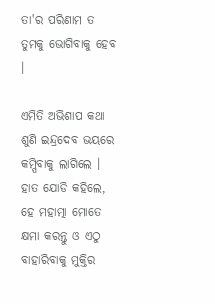ତା'ର ପରିଣାମ ତ ତୁମକୁ ଭୋଗିବାକୁ ହେବ ।

ଏମିତି ଅଭିଶାପ କଥା ଶୁଣି ଇନ୍ଦ୍ରଦେବ ଭୟରେ କମ୍ପିବାକୁ ଲାଗିଲେ । ହାତ ଯୋଡି କହିଲେ, ହେ ମହାତ୍ମା ମୋତେ କ୍ଷମା କରନ୍ତୁ ଓ ଏଠୁ ବାହାରିବାକୁ ମୁକ୍ତିର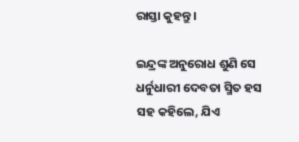ରାସ୍ତା କୁହନ୍ତୁ ।

ଇନ୍ଦ୍ରଙ୍କ ଅନୁରୋଧ ଶୁଣି ସେ ଧର୍ନୁଧାରୀ ଦେବତା ସ୍ମିତ ହସ ସହ କହିଲେ, ଯିଏ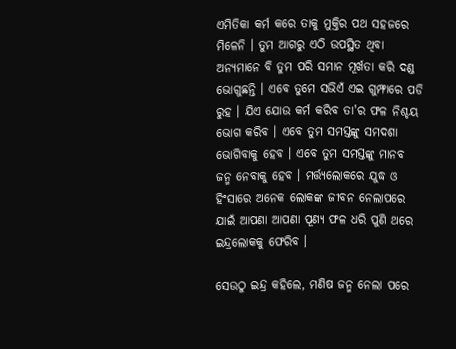ଏମିତିକା କର୍ମ କରେ ତାକୁ ମୁକ୍ତିର ପଥ ସହଜରେ ମିଳେନି । ତୁମ ଆଗରୁ ଏଠି ଉପସ୍ଥିତ ଥିବା ଅନ୍ୟମାନେ ବି ତୁମ ପରି ସମାନ ମୂର୍ଖତା କରି ଦଣ୍ଡ ଭୋଗୁଛନ୍ତି । ଏବେ ତୁମେ ସଭିଏଁ ଏଇ ଗୁମ୍ଫାରେ ପଡି ରୁହ । ଯିଏ ଯୋଉ କର୍ମ କରିବ ତା'ର ଫଳ ନିଶ୍ଚୟ ଭୋଗ କରିବ । ଏବେ ତୁମ ସମସ୍ତଙ୍କୁ ସମଦଶା ଭୋଗିବାକୁ ହେବ । ଏବେ ତୁମ ସମସ୍ତଙ୍କୁ ମାନବ ଜନ୍ମ ନେବାକୁ ହେବ । ମର୍ତ୍ତ୍ୟଲୋକରେ ଯୁଦ୍ଧ ଓ ହିଂସାରେ ଅନେକ ଲୋକଙ୍କ ଜୀବନ ନେଲାପରେ ଯାଇଁ ଆପଣା ଆପଣା ପୂଣ୍ୟ ଫଳ ଧରି ପୁଣି ଥରେ ଇନ୍ଦ୍ରଲୋକକୁ ଫେରିବ ।

ସେଉଠୁ ଇନ୍ଦ୍ର କହିଲେ, ମଣିଷ ଜନ୍ମ ନେଲା ପରେ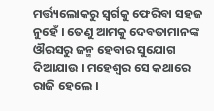ମର୍ତ୍ତ୍ୟଲୋକରୁ ସ୍ୱର୍ଗକୁ ଫେରିବା ସହଜ ନୁହେଁ । ତେଣୁ ଆମକୁ ଦେବତାମାନଙ୍କ ଔରସରୁ ଜନ୍ମ ହେବାର ସୁଯୋଗ ଦିଆଯାଉ । ମହେଶ୍ୱର ସେ କଥାରେ ରାଜି ହେଲେ ।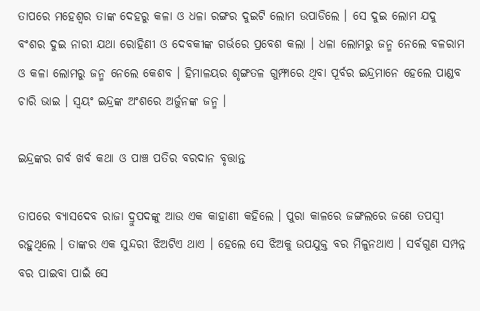ତାପରେ ମହେଶ୍ୱର ତାଙ୍କ ଦେହରୁ କଳା ଓ ଧଳା ରଙ୍ଗର ଦୁଇଟି ଲୋମ ଉପାଡିଲେ । ସେ ଦୁଇ ଲୋମ ଯଦୁ ବଂଶର ଦୁଇ ନାରୀ ଯଥା ରୋହିଣୀ ଓ ଦେବକୀଙ୍କ ଗର୍ଭରେ ପ୍ରବେଶ କଲା । ଧଳା ଲୋମରୁ ଜନ୍ମ ନେଲେ ବଳରାମ ଓ କଳା ଲୋମରୁ ଜନ୍ମ ନେଲେ କେଶବ । ହିମାଳୟର ଶୃଙ୍ଗତଳ ଗୁମ୍ଫାରେ ଥିବା ପୂର୍ବର ଇନ୍ଦ୍ରମାନେ ହେଲେ ପାଣ୍ଡବ ଚାରି ଭାଇ । ସ୍ୱୟଂ ଇନ୍ଦ୍ରଙ୍କ ଅଂଶରେ ଅର୍ଜୁନଙ୍କ ଜନ୍ମ ।

ଇନ୍ଦ୍ରଙ୍କର ଗର୍ବ ଖର୍ବ କଥା ଓ ପାଞ୍ଚ ପତିର ବରଦାନ ବୃତ୍ତାନ୍ତ

ତାପରେ ବ୍ୟାସଦେବ ରାଜା ଦ୍ରୁପଦଙ୍କୁ ଆଉ ଏକ କାହାଣୀ କହିଲେ । ପୁରା କାଳରେ ଜଙ୍ଗଲରେ ଜଣେ ତପସ୍ୱୀ ରହୁଥିଲେ । ତାଙ୍କର ଏକ ସୁନ୍ଦରୀ ଝିଅଟିଏ ଥାଏ । ହେଲେ ସେ ଝିଅକୁ ଉପଯୁକ୍ତ ବର ମିଳୁନଥାଏ । ସର୍ବଗୁଣ ସମ୍ପନ୍ନ ବର ପାଇବା ପାଇଁ ସେ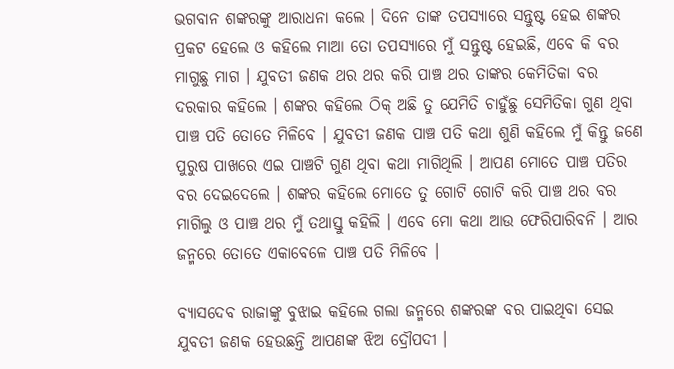ଭଗବାନ ଶଙ୍କରଙ୍କୁ ଆରାଧନା କଲେ । ଦିନେ ତାଙ୍କ ତପସ୍ୟାରେ ସନ୍ତୁଷ୍ଟ ହେଇ ଶଙ୍କର ପ୍ରକଟ ହେଲେ ଓ କହିଲେ ମାଆ ତୋ ତପସ୍ୟାରେ ମୁଁ ସନ୍ତୁଷ୍ଟ ହେଇଛି, ଏବେ କି ବର ମାଗୁଛୁ ମାଗ । ଯୁବତୀ ଜଣକ ଥର ଥର କରି ପାଞ୍ଚ ଥର ତାଙ୍କର କେମିତିକା ବର ଦରକାର କହିଲେ । ଶଙ୍କର କହିଲେ ଠିକ୍ ଅଛି ତୁ ଯେମିତି ଚାହୁଁଛୁ ସେମିତିକା ଗୁଣ ଥିବା ପାଞ୍ଚ ପତି ତୋତେ ମିଳିବେ । ଯୁବତୀ ଜଣକ ପାଞ୍ଚ ପତି କଥା ଶୁଣି କହିଲେ ମୁଁ କିନ୍ତୁ ଜଣେ ପୁରୁଷ ପାଖରେ ଏଇ ପାଞ୍ଚଟି ଗୁଣ ଥିବା କଥା ମାଗିଥିଲି । ଆପଣ ମୋତେ ପାଞ୍ଚ ପତିର ବର ଦେଇଦେଲେ । ଶଙ୍କର କହିଲେ ମୋତେ ତୁ ଗୋଟି ଗୋଟି କରି ପାଞ୍ଚ ଥର ବର ମାଗିଲୁ ଓ ପାଞ୍ଚ ଥର ମୁଁ ତଥାସ୍ତୁ କହିଲି । ଏବେ ମୋ କଥା ଆଉ ଫେରିପାରିବନି । ଆର ଜନ୍ମରେ ତୋତେ ଏକାବେଳେ ପାଞ୍ଚ ପତି ମିଳିବେ ।

ବ୍ୟାସଦେବ ରାଜାଙ୍କୁ ବୁଝାଇ କହିଲେ ଗଲା ଜନ୍ମରେ ଶଙ୍କରଙ୍କ ବର ପାଇଥିବା ସେଇ ଯୁବତୀ ଜଣକ ହେଉଛନ୍ତି ଆପଣଙ୍କ ଝିଅ ଦ୍ରୌପଦୀ ।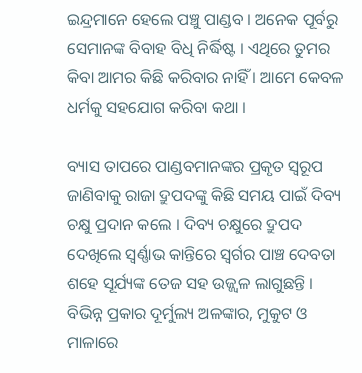ଇନ୍ଦ୍ରମାନେ ହେଲେ ପଞ୍ଚୁ ପାଣ୍ଡବ । ଅନେକ ପୂର୍ବରୁ ସେମାନଙ୍କ ବିବାହ ବିଧି ନିର୍ଦ୍ଧିଷ୍ଟ । ଏଥିରେ ତୁମର କିବା ଆମର କିଛି କରିବାର ନାହିଁ । ଆମେ କେବଳ ଧର୍ମକୁ ସହଯୋଗ କରିବା କଥା ।

ବ୍ୟାସ ତାପରେ ପାଣ୍ଡବମାନଙ୍କର ପ୍ରକୃତ ସ୍ୱରୂପ ଜାଣିବାକୁ ରାଜା ଦ୍ରୁପଦଙ୍କୁ କିଛି ସମୟ ପାଇଁ ଦିବ୍ୟ ଚକ୍ଷୁ ପ୍ରଦାନ କଲେ । ଦିବ୍ୟ ଚକ୍ଷୁରେ ଦ୍ରୁପଦ ଦେଖିଲେ ସ୍ୱର୍ଣ୍ଣାଭ କାନ୍ତିରେ ସ୍ୱର୍ଗର ପାଞ୍ଚ ଦେବତା ଶହେ ସୂର୍ଯ୍ୟଙ୍କ ତେଜ ସହ ଉଜ୍ଜ୍ୱଳ ଲାଗୁଛନ୍ତି । ବିଭିନ୍ନ ପ୍ରକାର ଦୂର୍ମୁଲ୍ୟ ଅଳଙ୍କାର, ମୁକୁଟ ଓ ମାଳାରେ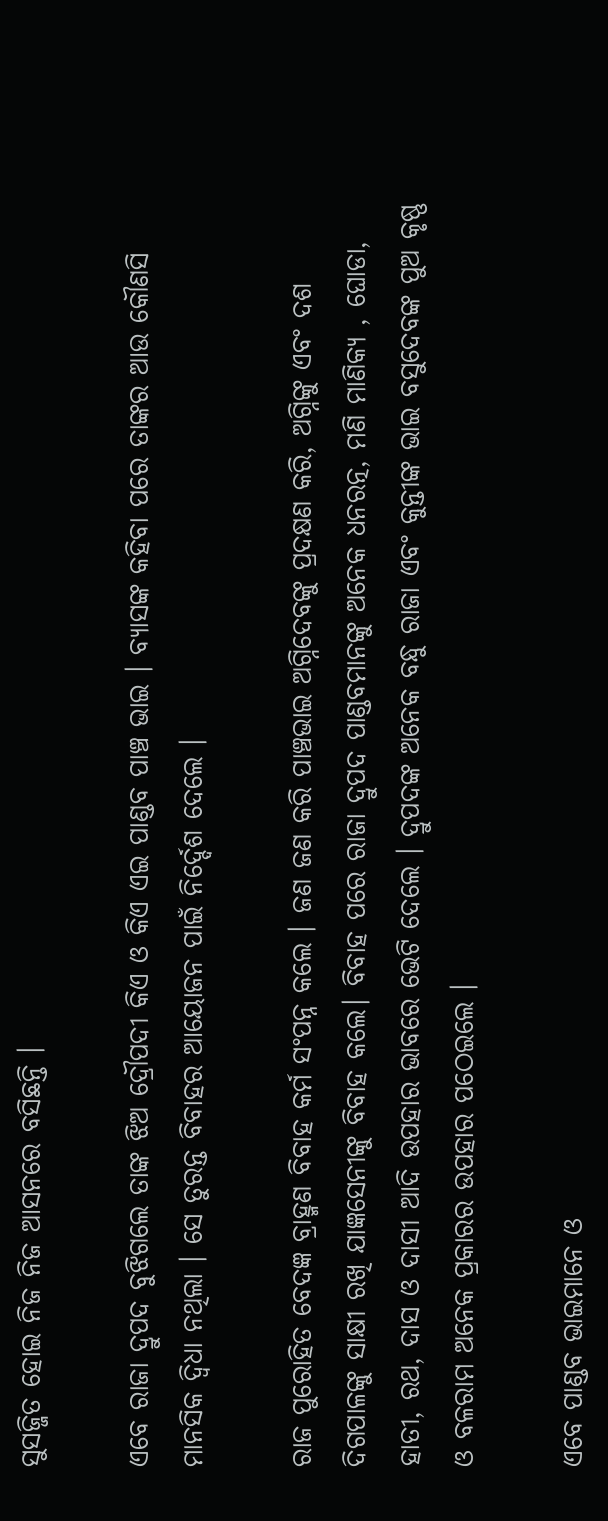ସୁସଜ୍ଜିତ ହୋଇ ନିଜ ନିଜ ଆସନରେ ବସିଛନ୍ତି ।

ଏବେ ରାଜା ଦ୍ରୁପଦ ବୁଝିଗଲେ ତାଙ୍କ ଝିଅ ଦ୍ରୌପଦୀ କିଏ ଓ କିଏ ଏଇ ପାଣ୍ଡବ ପାଞ୍ଚ ଭାଇ । ବ୍ୟାସଙ୍କ କହିବା ପରେ ତାଙ୍କର ଆଉ କୌଣସି ମାନସିକ ଦ୍ୱିଧା ନଥିଲା । ସେ ତୁରନ୍ତ ବିବାହର ଆୟୋଜନ ପାଇଁ ନିର୍ଦ୍ଦେଶ ଦେଲେ ।

ରାଜ ପୁରୋହିତ ବେଦଜ୍ଞ ବ୍ରାହ୍ମଣ ବିବାହ କର୍ମ ସଂପନ୍ନ କଲେ । ଜଣ ଜଣ କରି ପାଞ୍ଚଭାଇ ଅଗ୍ନିଦେବଙ୍କୁ ପ୍ରଦକ୍ଷଣ କରି, ଅଗ୍ନିଙ୍କୁ ଏବଂ ଦଶ ଦିଗପାଳଙ୍କୁ ସାକ୍ଷୀ ରଖି ଯାଜ୍ଞସେନୀଙ୍କୁ ବିବାହ କଲେ। ବିବାହ ପରେ ରାଜା ଦ୍ରୁପଦ ପାଣ୍ଡବମାନଙ୍କୁ ଅନେକ ଧନରତ୍ନ, ମଣି ମାଣିକ୍ୟ , ଘୋଡା, ହାତୀ, ରଥ, ଦାସ ଓ ଦାସୀ ଆଦି ଉପହାର ଭାବରେ ଭେଟି ଦେଲେ । ଦ୍ରୁପଦଙ୍କ ଅନେକ ବନ୍ଧୁ ରାଜା ଏବଂ କୁନ୍ତୀଙ୍କ ଭାଇ ବସୁଦେବଙ୍କ ପୁଅ କୃଷ୍ଣ ଓ ବଳରାମ ଅନେକ ପ୍ରକାରର ଉପହାର ପଠେଇଲେ ।

ଏବେ ପାଣ୍ଡବ ଭାଇମାନେ ଓ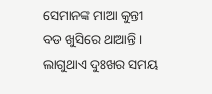ସେମାନଙ୍କ ମାଆ କୁନ୍ତୀ ବଡ ଖୁସିରେ ଥାଆନ୍ତି । ଲାଗୁଥାଏ ଦୁଃଖର ସମୟ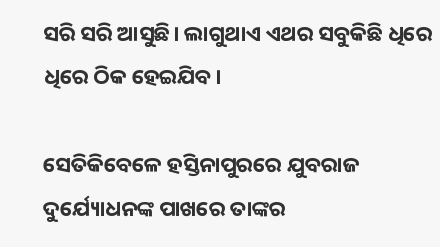ସରି ସରି ଆସୁଛି। ଲାଗୁଥାଏ ଏଥର ସବୁକିଛି ଧିରେ ଧିରେ ଠିକ ହେଇଯିବ।

ସେତିକିବେଳେ ହସ୍ତିନାପୁରରେ ଯୁବରାଜ ଦୁର୍ଯ୍ୟୋଧନଙ୍କ ପାଖରେ ତାଙ୍କର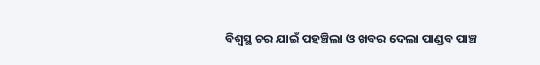ବିଶ୍ୱସ୍ଥ ଚର ଯାଇଁ ପହଞ୍ଚିଲା ଓ ଖବର ଦେଲା ପାଣ୍ଡବ ପାଞ୍ଚ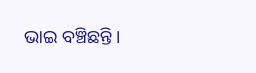ଭାଇ ବଞ୍ଚିଛନ୍ତି ।